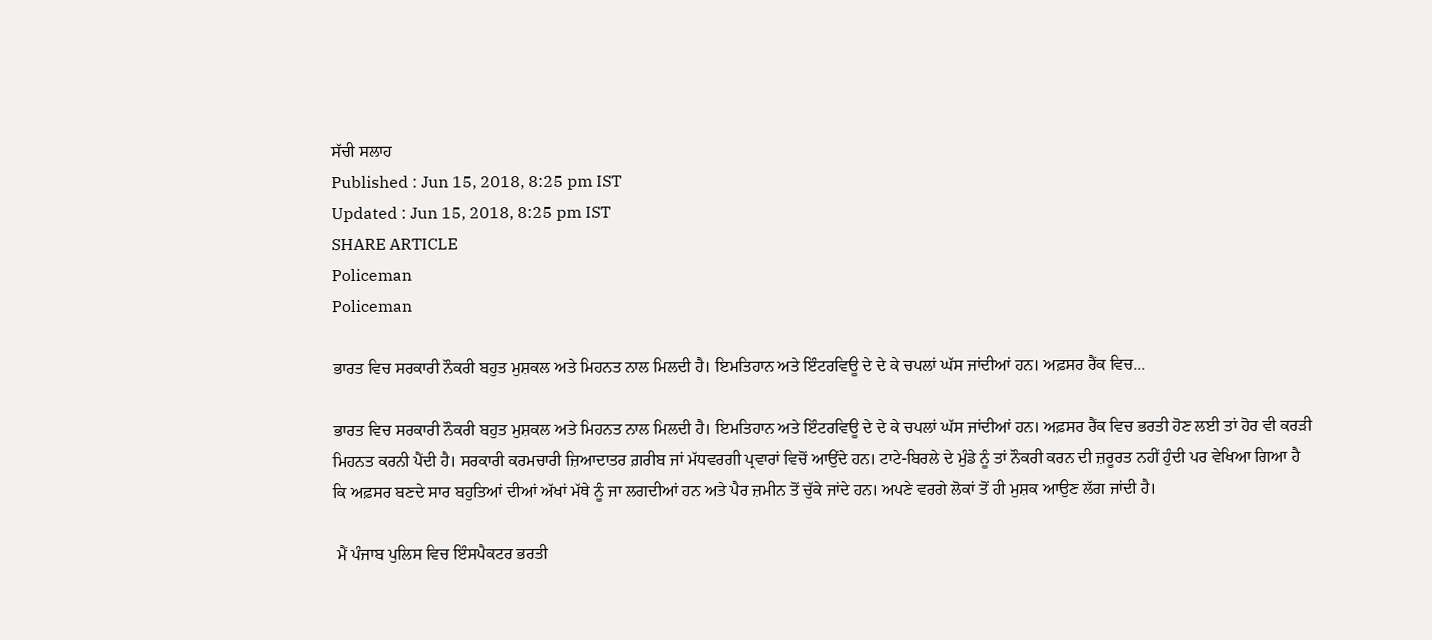ਸੱਚੀ ਸਲਾਹ
Published : Jun 15, 2018, 8:25 pm IST
Updated : Jun 15, 2018, 8:25 pm IST
SHARE ARTICLE
Policeman
Policeman

ਭਾਰਤ ਵਿਚ ਸਰਕਾਰੀ ਨੌਕਰੀ ਬਹੁਤ ਮੁਸ਼ਕਲ ਅਤੇ ਮਿਹਨਤ ਨਾਲ ਮਿਲਦੀ ਹੈ। ਇਮਤਿਹਾਨ ਅਤੇ ਇੰਟਰਵਿਊ ਦੇ ਦੇ ਕੇ ਚਪਲਾਂ ਘੱਸ ਜਾਂਦੀਆਂ ਹਨ। ਅਫ਼ਸਰ ਰੈਂਕ ਵਿਚ...

ਭਾਰਤ ਵਿਚ ਸਰਕਾਰੀ ਨੌਕਰੀ ਬਹੁਤ ਮੁਸ਼ਕਲ ਅਤੇ ਮਿਹਨਤ ਨਾਲ ਮਿਲਦੀ ਹੈ। ਇਮਤਿਹਾਨ ਅਤੇ ਇੰਟਰਵਿਊ ਦੇ ਦੇ ਕੇ ਚਪਲਾਂ ਘੱਸ ਜਾਂਦੀਆਂ ਹਨ। ਅਫ਼ਸਰ ਰੈਂਕ ਵਿਚ ਭਰਤੀ ਹੋਣ ਲਈ ਤਾਂ ਹੋਰ ਵੀ ਕਰੜੀ ਮਿਹਨਤ ਕਰਨੀ ਪੈਂਦੀ ਹੈ। ਸਰਕਾਰੀ ਕਰਮਚਾਰੀ ਜ਼ਿਆਦਾਤਰ ਗ਼ਰੀਬ ਜਾਂ ਮੱਧਵਰਗੀ ਪ੍ਰਵਾਰਾਂ ਵਿਚੋਂ ਆਉਂਦੇ ਹਨ। ਟਾਟੇ-ਬਿਰਲੇ ਦੇ ਮੁੰਡੇ ਨੂੰ ਤਾਂ ਨੌਕਰੀ ਕਰਨ ਦੀ ਜ਼ਰੂਰਤ ਨਹੀਂ ਹੁੰਦੀ ਪਰ ਵੇਖਿਆ ਗਿਆ ਹੈ ਕਿ ਅਫ਼ਸਰ ਬਣਦੇ ਸਾਰ ਬਹੁਤਿਆਂ ਦੀਆਂ ਅੱਖਾਂ ਮੱਥੇ ਨੂੰ ਜਾ ਲਗਦੀਆਂ ਹਨ ਅਤੇ ਪੈਰ ਜ਼ਮੀਨ ਤੋਂ ਚੁੱਕੇ ਜਾਂਦੇ ਹਨ। ਅਪਣੇ ਵਰਗੇ ਲੋਕਾਂ ਤੋਂ ਹੀ ਮੁਸ਼ਕ ਆਉਣ ਲੱਗ ਜਾਂਦੀ ਹੈ।

 ਮੈਂ ਪੰਜਾਬ ਪੁਲਿਸ ਵਿਚ ਇੰਸਪੈਕਟਰ ਭਰਤੀ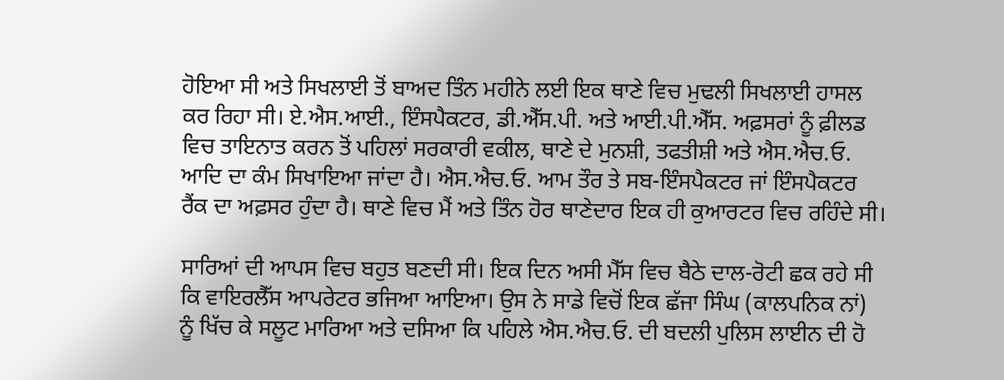ਹੋਇਆ ਸੀ ਅਤੇ ਸਿਖਲਾਈ ਤੋਂ ਬਾਅਦ ਤਿੰਨ ਮਹੀਨੇ ਲਈ ਇਕ ਥਾਣੇ ਵਿਚ ਮੁਢਲੀ ਸਿਖਲਾਈ ਹਾਸਲ ਕਰ ਰਿਹਾ ਸੀ। ਏ.ਐਸ.ਆਈ., ਇੰਸਪੈਕਟਰ, ਡੀ.ਐੱਸ.ਪੀ. ਅਤੇ ਆਈ.ਪੀ.ਐੱਸ. ਅਫ਼ਸਰਾਂ ਨੂੰ ਫ਼ੀਲਡ ਵਿਚ ਤਾਇਨਾਤ ਕਰਨ ਤੋਂ ਪਹਿਲਾਂ ਸਰਕਾਰੀ ਵਕੀਲ, ਥਾਣੇ ਦੇ ਮੁਨਸ਼ੀ, ਤਫਤੀਸ਼ੀ ਅਤੇ ਐਸ.ਐਚ.ਓ. ਆਦਿ ਦਾ ਕੰਮ ਸਿਖਾਇਆ ਜਾਂਦਾ ਹੈ। ਐਸ.ਐਚ.ਓ. ਆਮ ਤੌਰ ਤੇ ਸਬ-ਇੰਸਪੈਕਟਰ ਜਾਂ ਇੰਸਪੈਕਟਰ ਰੈਂਕ ਦਾ ਅਫ਼ਸਰ ਹੁੰਦਾ ਹੈ। ਥਾਣੇ ਵਿਚ ਮੈਂ ਅਤੇ ਤਿੰਨ ਹੋਰ ਥਾਣੇਦਾਰ ਇਕ ਹੀ ਕੁਆਰਟਰ ਵਿਚ ਰਹਿੰਦੇ ਸੀ।

ਸਾਰਿਆਂ ਦੀ ਆਪਸ ਵਿਚ ਬਹੁਤ ਬਣਦੀ ਸੀ। ਇਕ ਦਿਨ ਅਸੀ ਮੈੱਸ ਵਿਚ ਬੈਠੇ ਦਾਲ-ਰੋਟੀ ਛਕ ਰਹੇ ਸੀ ਕਿ ਵਾਇਰਲੈੱਸ ਆਪਰੇਟਰ ਭਜਿਆ ਆਇਆ। ਉਸ ਨੇ ਸਾਡੇ ਵਿਚੋਂ ਇਕ ਛੱਜਾ ਸਿੰਘ (ਕਾਲਪਨਿਕ ਨਾਂ) ਨੂੰ ਖਿੱਚ ਕੇ ਸਲੂਟ ਮਾਰਿਆ ਅਤੇ ਦਸਿਆ ਕਿ ਪਹਿਲੇ ਐਸ.ਐਚ.ਓ. ਦੀ ਬਦਲੀ ਪੁਲਿਸ ਲਾਈਨ ਦੀ ਹੋ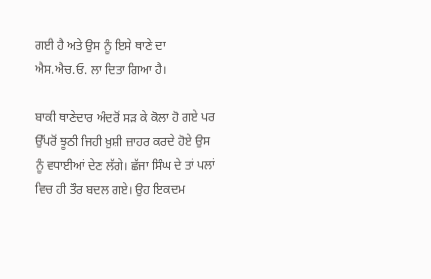ਗਈ ਹੈ ਅਤੇ ਉਸ ਨੂੰ ਇਸੇ ਥਾਣੇ ਦਾ ਐਸ.ਐਚ.ਓ. ਲਾ ਦਿਤਾ ਗਿਆ ਹੈ।

ਬਾਕੀ ਥਾਣੇਦਾਰ ਅੰਦਰੋਂ ਸੜ ਕੇ ਕੋਲਾ ਹੋ ਗਏ ਪਰ ਉੱਪਰੋਂ ਝੂਠੀ ਜਿਹੀ ਖ਼ੁਸ਼ੀ ਜ਼ਾਹਰ ਕਰਦੇ ਹੋਏ ਉਸ ਨੂੰ ਵਧਾਈਆਂ ਦੇਣ ਲੱਗੇ। ਛੱਜਾ ਸਿੰਘ ਦੇ ਤਾਂ ਪਲਾਂ ਵਿਚ ਹੀ ਤੌਰ ਬਦਲ ਗਏ। ਉਹ ਇਕਦਮ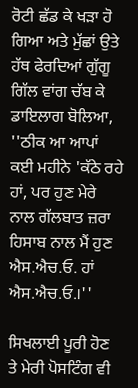ਰੋਟੀ ਛੱਡ ਕੇ ਖੜਾ ਹੋ ਗਿਆ ਅਤੇ ਮੁੱਛਾਂ ਉਤੇ ਹੱਥ ਫੇਰਦਿਆਂ ਗੁੱਗੂ ਗਿੱਲ ਵਾਂਗ ਚੱਬ ਕੇ ਡਾਇਲਾਗ ਬੋਲਿਆ, ''ਠੀਕ ਆ ਆਪਾਂ ਕਈ ਮਹੀਨੇ 'ਕੱਠੇ ਰਹੇ ਹਾਂ, ਪਰ ਹੁਣ ਮੇਰੇ ਨਾਲ ਗੱਲਬਾਤ ਜ਼ਰਾ ਹਿਸਾਬ ਨਾਲ ਮੈਂ ਹੁਣ ਐਸ.ਐਚ.ਓ. ਹਾਂ ਐਸ.ਐਚ.ਓ.।''

ਸਿਖਲਾਈ ਪੂਰੀ ਹੋਣ ਤੇ ਮੇਰੀ ਪੋਸਟਿੰਗ ਵੀ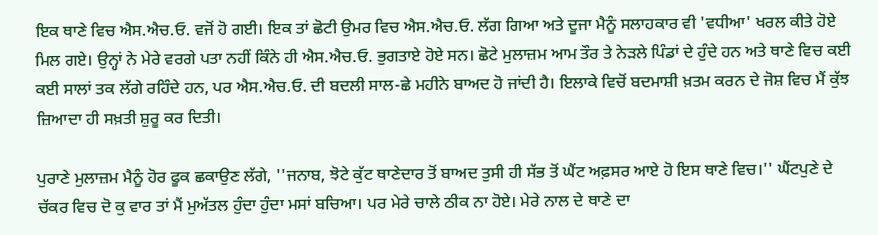ਇਕ ਥਾਣੇ ਵਿਚ ਐਸ.ਐਚ.ਓ. ਵਜੋਂ ਹੋ ਗਈ। ਇਕ ਤਾਂ ਛੋਟੀ ਉਮਰ ਵਿਚ ਐਸ.ਐਚ.ਓ. ਲੱਗ ਗਿਆ ਅਤੇ ਦੂਜਾ ਮੈਨੂੰ ਸਲਾਹਕਾਰ ਵੀ 'ਵਧੀਆ' ਖਰਲ ਕੀਤੇ ਹੋਏ ਮਿਲ ਗਏ। ਉਨ੍ਹਾਂ ਨੇ ਮੇਰੇ ਵਰਗੇ ਪਤਾ ਨਹੀਂ ਕਿੰਨੇ ਹੀ ਐਸ.ਐਚ.ਓ. ਭੁਗਤਾਏ ਹੋਏ ਸਨ। ਛੋਟੇ ਮੁਲਾਜ਼ਮ ਆਮ ਤੌਰ ਤੇ ਨੇੜਲੇ ਪਿੰਡਾਂ ਦੇ ਹੁੰਦੇ ਹਨ ਅਤੇ ਥਾਣੇ ਵਿਚ ਕਈ ਕਈ ਸਾਲਾਂ ਤਕ ਲੱਗੇ ਰਹਿੰਦੇ ਹਨ, ਪਰ ਐਸ.ਐਚ.ਓ. ਦੀ ਬਦਲੀ ਸਾਲ-ਛੇ ਮਹੀਨੇ ਬਾਅਦ ਹੋ ਜਾਂਦੀ ਹੈ। ਇਲਾਕੇ ਵਿਚੋਂ ਬਦਮਾਸ਼ੀ ਖ਼ਤਮ ਕਰਨ ਦੇ ਜੋਸ਼ ਵਿਚ ਮੈਂ ਕੁੱਝ ਜ਼ਿਆਦਾ ਹੀ ਸਖ਼ਤੀ ਸ਼ੁਰੂ ਕਰ ਦਿਤੀ।

ਪੁਰਾਣੇ ਮੁਲਾਜ਼ਮ ਮੈਨੂੰ ਹੋਰ ਫੂਕ ਛਕਾਉਣ ਲੱਗੇ, ''ਜਨਾਬ, ਝੋਟੇ ਕੁੱਟ ਥਾਣੇਦਾਰ ਤੋਂ ਬਾਅਦ ਤੁਸੀ ਹੀ ਸੱਭ ਤੋਂ ਘੈਂਟ ਅਫ਼ਸਰ ਆਏ ਹੋ ਇਸ ਥਾਣੇ ਵਿਚ।'' ਘੈਂਟਪੁਣੇ ਦੇ ਚੱਕਰ ਵਿਚ ਦੋ ਕੁ ਵਾਰ ਤਾਂ ਮੈਂ ਮੁਅੱਤਲ ਹੁੰਦਾ ਹੁੰਦਾ ਮਸਾਂ ਬਚਿਆ। ਪਰ ਮੇਰੇ ਚਾਲੇ ਠੀਕ ਨਾ ਹੋਏ। ਮੇਰੇ ਨਾਲ ਦੇ ਥਾਣੇ ਦਾ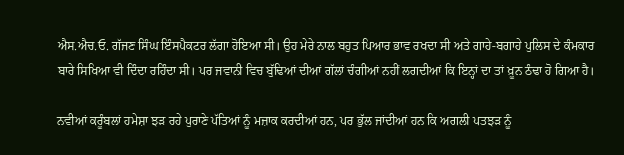ਐਸ.ਐਚ.ਓ. ਗੱਜਣ ਸਿੰਘ ਇੰਸਪੈਕਟਰ ਲੱਗਾ ਹੋਇਆ ਸੀ। ਉਹ ਮੇਰੇ ਨਾਲ ਬਹੁਤ ਪਿਆਰ ਭਾਵ ਰਖਦਾ ਸੀ ਅਤੇ ਗਾਹੇ-ਬਗਾਹੇ ਪੁਲਿਸ ਦੇ ਕੰਮਕਾਰ ਬਾਰੇ ਸਿਖਿਆ ਵੀ ਦਿੰਦਾ ਰਹਿੰਦਾ ਸੀ। ਪਰ ਜਵਾਨੀ ਵਿਚ ਬੁੱਢਿਆਂ ਦੀਆਂ ਗੱਲਾਂ ਚੰਗੀਆਂ ਨਹੀਂ ਲਗਦੀਆਂ ਕਿ ਇਨ੍ਹਾਂ ਦਾ ਤਾਂ ਖ਼ੂਨ ਠੰਢਾ ਹੋ ਗਿਆ ਹੈ।

ਨਵੀਆਂ ਕਰੂੰਬਲਾਂ ਹਮੇਸ਼ਾ ਝੜ ਰਹੇ ਪੁਰਾਣੇ ਪੱਤਿਆਂ ਨੂੰ ਮਜ਼ਾਕ ਕਰਦੀਆਂ ਹਨ, ਪਰ ਭੁੱਲ ਜਾਂਦੀਆਂ ਹਨ ਕਿ ਅਗਲੀ ਪਤਝੜ ਨੂੰ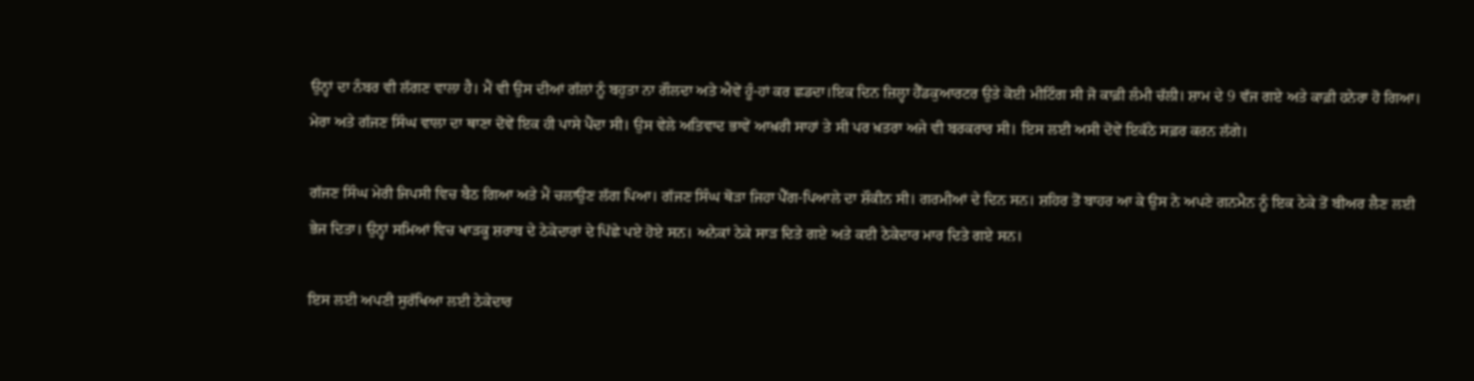ਉਨ੍ਹਾਂ ਦਾ ਨੰਬਰ ਵੀ ਲੱਗਣ ਵਾਲਾ ਹੈ। ਮੈਂ ਵੀ ਉਸ ਦੀਆਂ ਗੱਲਾਂ ਨੂੰ ਬਹੁਤਾ ਨਾ ਗੌਲਦਾ ਅਤੇ ਐਵੇਂ ਹੂੰ-ਹਾਂ ਕਰ ਛਡਦਾ।ਇਕ ਦਿਨ ਜ਼ਿਲ੍ਹਾ ਹੈੱਡਕੁਆਰਟਰ ਉਤੇ ਕੋਈ ਮੀਟਿੰਗ ਸੀ ਜੋ ਕਾਫ਼ੀ ਲੰਮੀ ਚੱਲੀ। ਸ਼ਾਮ ਦੇ 9 ਵੱਜ ਗਏ ਅਤੇ ਕਾਫ਼ੀ ਹਨੇਰਾ ਹੋ ਗਿਆ। ਮੇਰਾ ਅਤੇ ਗੱਜਣ ਸਿੰਘ ਵਾਲਾ ਦਾ ਥਾਣਾ ਦੋਵੇਂ ਇਕ ਹੀ ਪਾਸੇ ਪੈਂਦਾ ਸੀ। ਉਸ ਵੇਲੇ ਅਤਿਵਾਦ ਭਾਵੇਂ ਆਖ਼ਰੀ ਸਾਹਾਂ ਤੇ ਸੀ ਪਰ ਖ਼ਤਰਾ ਅਜੇ ਵੀ ਬਰਕਰਾਰ ਸੀ। ਇਸ ਲਈ ਅਸੀ ਦੋਵੇਂ ਇਕੱਠੇ ਸਫ਼ਰ ਕਰਨ ਲੱਗੇ।

ਗੱਜਣ ਸਿੰਘ ਮੇਰੀ ਜਿਪਸੀ ਵਿਚ ਬੈਠ ਗਿਆ ਅਤੇ ਮੈਂ ਚਲਾਉਣ ਲੱਗ ਪਿਆ। ਗੱਜਣ ਸਿੰਘ ਥੋੜਾ ਜਿਹਾ ਪੈੱਗ-ਪਿਆਲੇ ਦਾ ਸ਼ੌਕੀਨ ਸੀ। ਗਰਮੀਆਂ ਦੇ ਦਿਨ ਸਨ। ਸ਼ਹਿਰ ਤੋਂ ਬਾਹਰ ਆ ਕੇ ਉਸ ਨੇ ਅਪਣੇ ਗਨਮੈਨ ਨੂੰ ਇਕ ਠੇਕੇ ਤੋਂ ਬੀਅਰ ਲੈਣ ਲਈ ਭੇਜ ਦਿਤਾ। ਉਨ੍ਹਾਂ ਸਮਿਆਂ ਵਿਚ ਖਾੜਕੂ ਸ਼ਰਾਬ ਦੇ ਠੇਕੇਦਾਰਾਂ ਦੇ ਪਿੱਛੇ ਪਏ ਹੋਏ ਸਨ। ਅਨੇਕਾਂ ਠੇਕੇ ਸਾੜ ਦਿਤੇ ਗਏ ਅਤੇ ਕਈ ਠੇਕੇਦਾਰ ਮਾਰ ਦਿਤੇ ਗਏ ਸਨ।

ਇਸ ਲਈ ਅਪਣੀ ਸੁਰੱਖਿਆ ਲਈ ਠੇਕੇਦਾਰ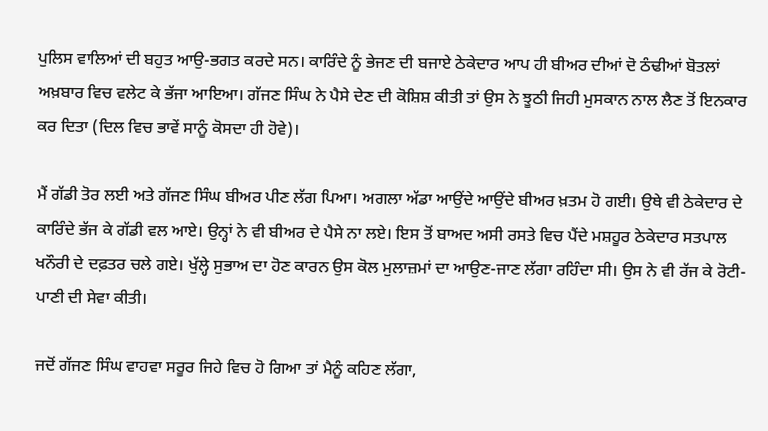ਪੁਲਿਸ ਵਾਲਿਆਂ ਦੀ ਬਹੁਤ ਆਉ-ਭਗਤ ਕਰਦੇ ਸਨ। ਕਾਰਿੰਦੇ ਨੂੰ ਭੇਜਣ ਦੀ ਬਜਾਏ ਠੇਕੇਦਾਰ ਆਪ ਹੀ ਬੀਅਰ ਦੀਆਂ ਦੋ ਠੰਢੀਆਂ ਬੋਤਲਾਂ ਅਖ਼ਬਾਰ ਵਿਚ ਵਲੇਟ ਕੇ ਭੱਜਾ ਆਇਆ। ਗੱਜਣ ਸਿੰਘ ਨੇ ਪੈਸੇ ਦੇਣ ਦੀ ਕੋਸ਼ਿਸ਼ ਕੀਤੀ ਤਾਂ ਉਸ ਨੇ ਝੂਠੀ ਜਿਹੀ ਮੁਸਕਾਨ ਨਾਲ ਲੈਣ ਤੋਂ ਇਨਕਾਰ ਕਰ ਦਿਤਾ (ਦਿਲ ਵਿਚ ਭਾਵੇਂ ਸਾਨੂੰ ਕੋਸਦਾ ਹੀ ਹੋਵੇ)।

ਮੈਂ ਗੱਡੀ ਤੋਰ ਲਈ ਅਤੇ ਗੱਜਣ ਸਿੰਘ ਬੀਅਰ ਪੀਣ ਲੱਗ ਪਿਆ। ਅਗਲਾ ਅੱਡਾ ਆਉਂਦੇ ਆਉਂਦੇ ਬੀਅਰ ਖ਼ਤਮ ਹੋ ਗਈ। ਉਥੇ ਵੀ ਠੇਕੇਦਾਰ ਦੇ ਕਾਰਿੰਦੇ ਭੱਜ ਕੇ ਗੱਡੀ ਵਲ ਆਏ। ਉਨ੍ਹਾਂ ਨੇ ਵੀ ਬੀਅਰ ਦੇ ਪੈਸੇ ਨਾ ਲਏ। ਇਸ ਤੋਂ ਬਾਅਦ ਅਸੀ ਰਸਤੇ ਵਿਚ ਪੈਂਦੇ ਮਸ਼ਹੂਰ ਠੇਕੇਦਾਰ ਸਤਪਾਲ ਖਨੌਰੀ ਦੇ ਦਫ਼ਤਰ ਚਲੇ ਗਏ। ਖੁੱਲ੍ਹੇ ਸੁਭਾਅ ਦਾ ਹੋਣ ਕਾਰਨ ਉਸ ਕੋਲ ਮੁਲਾਜ਼ਮਾਂ ਦਾ ਆਉਣ-ਜਾਣ ਲੱਗਾ ਰਹਿੰਦਾ ਸੀ। ਉਸ ਨੇ ਵੀ ਰੱਜ ਕੇ ਰੋਟੀ-ਪਾਣੀ ਦੀ ਸੇਵਾ ਕੀਤੀ।

ਜਦੋਂ ਗੱਜਣ ਸਿੰਘ ਵਾਹਵਾ ਸਰੂਰ ਜਿਹੇ ਵਿਚ ਹੋ ਗਿਆ ਤਾਂ ਮੈਨੂੰ ਕਹਿਣ ਲੱਗਾ,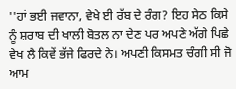''ਹਾਂ ਭਈ ਜਵਾਨਾ, ਵੇਖੇ ਈ ਰੱਬ ਦੇ ਰੰਗ? ਇਹ ਸੇਠ ਕਿਸੇ ਨੂੰ ਸ਼ਰਾਬ ਦੀ ਖਾਲੀ ਬੋਤਲ ਨਾ ਦੇਣ ਪਰ ਅਪਣੇ ਅੱਗੇ ਪਿਛੇ ਵੇਖ ਲੈ ਕਿਵੇਂ ਭੱਜੇ ਫਿਰਦੇ ਨੇ। ਅਪਣੀ ਕਿਸਮਤ ਚੰਗੀ ਸੀ ਜੋ ਆਮ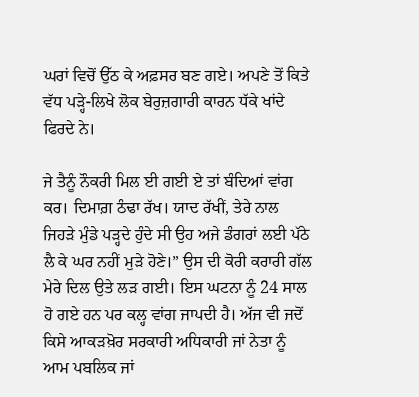ਘਰਾਂ ਵਿਚੋਂ ਉੱਠ ਕੇ ਅਫ਼ਸਰ ਬਣ ਗਏ। ਅਪਣੇ ਤੋਂ ਕਿਤੇ ਵੱਧ ਪੜ੍ਹੇ-ਲਿਖੇ ਲੋਕ ਬੇਰੁਜ਼ਗਾਰੀ ਕਾਰਨ ਧੱਕੇ ਖਾਂਦੇ ਫਿਰਦੇ ਨੇ।

ਜੇ ਤੈਨੂੰ ਨੌਕਰੀ ਮਿਲ ਈ ਗਈ ਏ ਤਾਂ ਬੰਦਿਆਂ ਵਾਂਗ ਕਰ। ਦਿਮਾਗ਼ ਠੰਢਾ ਰੱਖ। ਯਾਦ ਰੱਖੀਂ, ਤੇਰੇ ਨਾਲ ਜਿਹੜੇ ਮੁੰਡੇ ਪੜ੍ਹਦੇ ਹੁੰਦੇ ਸੀ ਉਹ ਅਜੇ ਡੰਗਰਾਂ ਲਈ ਪੱਠੇ ਲੈ ਕੇ ਘਰ ਨਹੀਂ ਮੁੜੇ ਹੋਣੇ।” ਉਸ ਦੀ ਕੋਰੀ ਕਰਾਰੀ ਗੱਲ ਮੇਰੇ ਦਿਲ ਉਤੇ ਲੜ ਗਈ। ਇਸ ਘਟਨਾ ਨੂੰ 24 ਸਾਲ ਹੋ ਗਏ ਹਨ ਪਰ ਕਲ੍ਹ ਵਾਂਗ ਜਾਪਦੀ ਹੈ। ਅੱਜ ਵੀ ਜਦੋਂ ਕਿਸੇ ਆਕੜਖ਼ੋਰ ਸਰਕਾਰੀ ਅਧਿਕਾਰੀ ਜਾਂ ਨੇਤਾ ਨੂੰ ਆਮ ਪਬਲਿਕ ਜਾਂ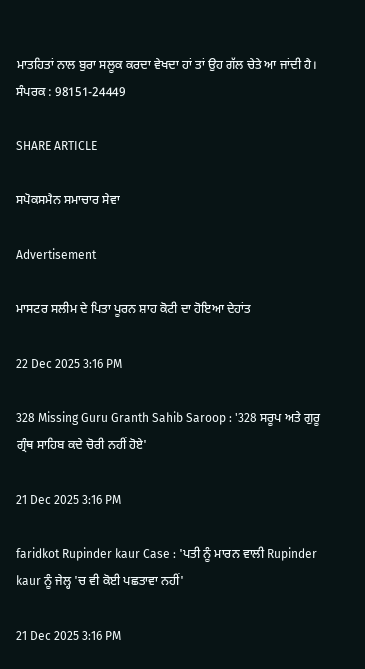ਮਾਤਹਿਤਾਂ ਨਾਲ ਬੁਰਾ ਸਲੂਕ ਕਰਦਾ ਵੇਖਦਾ ਹਾਂ ਤਾਂ ਉਹ ਗੱਲ ਚੇਤੇ ਆ ਜਾਂਦੀ ਹੈ। ਸੰਪਰਕ : 98151-24449

SHARE ARTICLE

ਸਪੋਕਸਮੈਨ ਸਮਾਚਾਰ ਸੇਵਾ

Advertisement

ਮਾਸਟਰ ਸਲੀਮ ਦੇ ਪਿਤਾ ਪੂਰਨ ਸ਼ਾਹ ਕੋਟੀ ਦਾ ਹੋਇਆ ਦੇਹਾਂਤ

22 Dec 2025 3:16 PM

328 Missing Guru Granth Sahib Saroop : '328 ਸਰੂਪ ਅਤੇ ਗੁਰੂ ਗ੍ਰੰਥ ਸਾਹਿਬ ਕਦੇ ਚੋਰੀ ਨਹੀਂ ਹੋਏ'

21 Dec 2025 3:16 PM

faridkot Rupinder kaur Case : 'ਪਤੀ ਨੂੰ ਮਾਰਨ ਵਾਲੀ Rupinder kaur ਨੂੰ ਜੇਲ੍ਹ 'ਚ ਵੀ ਕੋਈ ਪਛਤਾਵਾ ਨਹੀਂ'

21 Dec 2025 3:16 PM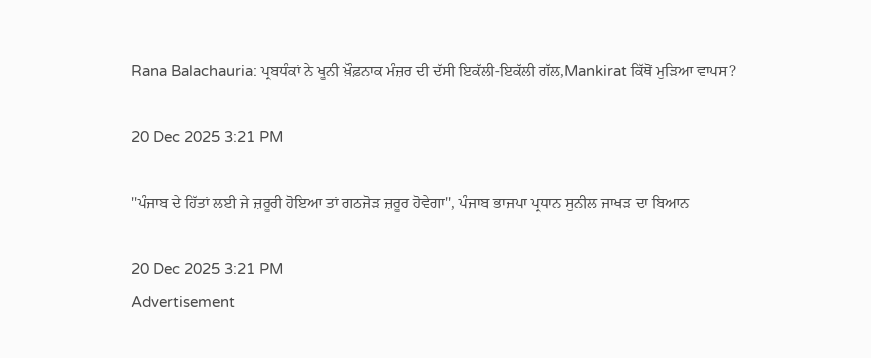Rana Balachauria: ਪ੍ਰਬਧੰਕਾਂ ਨੇ ਖੂਨੀ ਖ਼ੌਫ਼ਨਾਕ ਮੰਜ਼ਰ ਦੀ ਦੱਸੀ ਇਕੱਲੀ-ਇਕੱਲੀ ਗੱਲ,Mankirat ਕਿੱਥੋਂ ਮੁੜਿਆ ਵਾਪਸ?

20 Dec 2025 3:21 PM

''ਪੰਜਾਬ ਦੇ ਹਿੱਤਾਂ ਲਈ ਜੇ ਜ਼ਰੂਰੀ ਹੋਇਆ ਤਾਂ ਗਠਜੋੜ ਜ਼ਰੂਰ ਹੋਵੇਗਾ'', ਪੰਜਾਬ ਭਾਜਪਾ ਪ੍ਰਧਾਨ ਸੁਨੀਲ ਜਾਖੜ ਦਾ ਬਿਆਨ

20 Dec 2025 3:21 PM
Advertisement